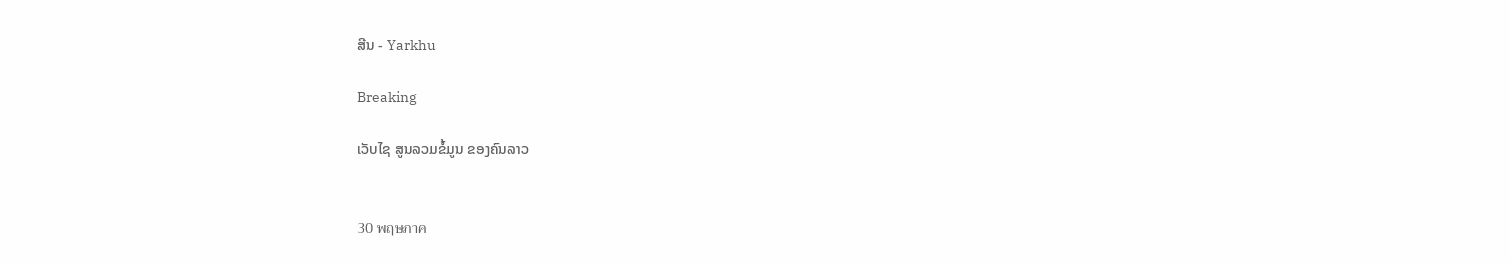ສີນ - Yarkhu

Breaking

ເວັບໄຊ ສູນລວມຂໍ້ມູນ ຂອງຄົນລາວ


30 พฤษภาค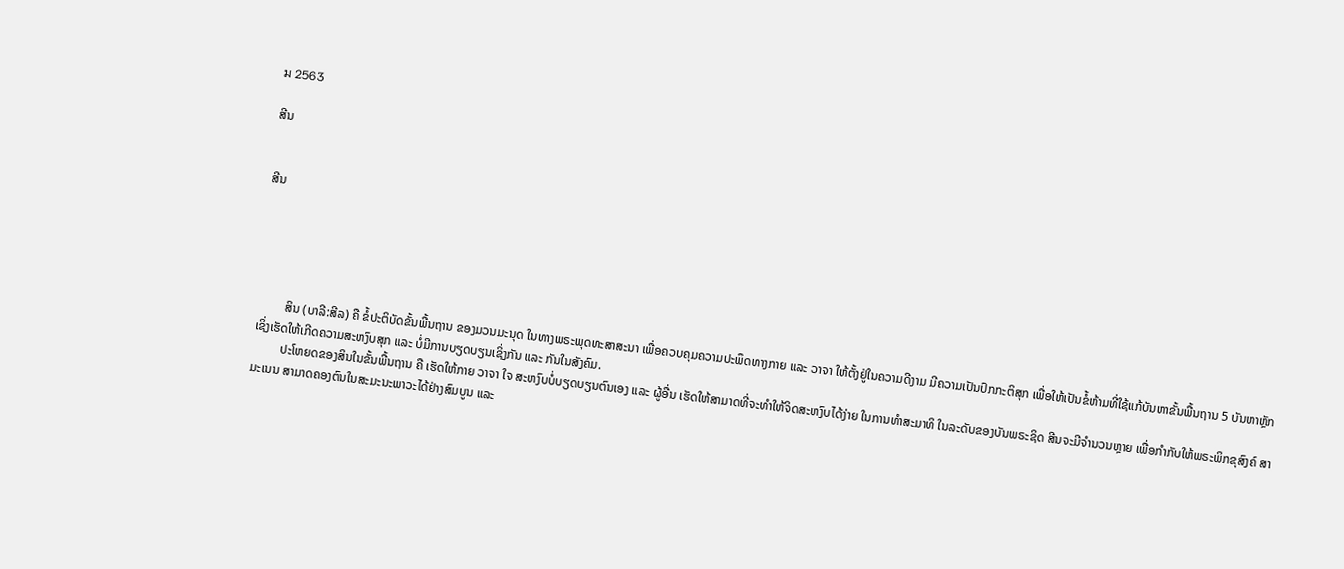ม 2563

ສີນ


ສີນ





         ສິນ (ບາລີ:ສີລ) ຄື ຂໍ້ປະຕິບັດຂັ້ນພື້ນຖານ ຂອງມວນມະນຸດ ໃນທາງພຣະພຸດທະສາສະນາ ເພື່ອຄວບຄຸມຄວາມປະພຶດທາງກາຍ ແລະ ວາຈາ ໃຫ້ຕັ້ງຢູ່ໃນຄວາມດີງາມ ມີຄວາມເປັນປົກກະຕິສຸກ ເພື່ອໃຫ້ເປັນຂໍ້ຫ້າມທີ່ໃຊ້ແກ້ບັນຫາຂັ້ນພື້ນຖານ 5 ບັນຫາຫຼັກ ເຊິ່ງເຮັດໃຫ້ເກີດຄວາມສະຫງົບສຸກ ແລະ ບໍ່ມີການບຽດບຽນເຊິ່ງກັນ ແລະ ກັນໃນສັງຄົມ.
         ປະໂຫຍດຂອງສິນໃນຂັ້ນພື້ນຖານ ຄື ເຮັດໃຫ້ກາຍ ວາຈາ ໃຈ ສະຫງົບບໍ່ບຽດບຽນຕົນເອງ ແລະ ຜູ້ອື່ນ ເຮັດໃຫ້ສາມາດທີ່ຈະທໍາໃຫ້ຈິດສະຫງົບໄດ້ງ່າຍ ໃນການທໍາສະມາທິ ໃນລະດັບຂອງບັນພຣະຊິດ ສີນຈະມີຈໍານວນຫຼາຍ ເພື່ອກໍາກັບໃຫ້ພຣະພິກຂຸສົງຄ໌ ສາມະເນນ ສາມາດຄອງຕົນໃນສະມະນະພາວະໄດ້ຢ່າງສົມບູນ ແລະ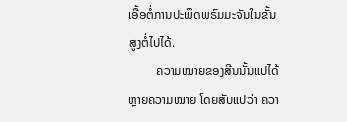ເອື້ອຕໍ່ການປະພຶດພຣົມມະຈັນໃນຂັ້ນສູງຕໍ່ໄປໄດ້.
         ຄວາມໝາຍຂອງສີນນັ້ນແປໄດ້ຫຼາຍຄວາມໝາຍ ໂດຍສັບແປວ່າ ຄວາ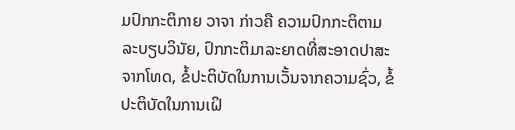ມປົກກະຕິກາຍ ວາຈາ ກ່າວຄື ຄວາມປົກກະຕິຕາມລະບຽບວິນັຍ, ປົກກະຕິມາລະຍາດທີ່ສະອາດປາສະຈາກໂທດ, ຂໍ້ປະຕິບັດໃນການເວັ້ນຈາກຄວາມຊົ່ວ, ຂໍ້ປະຕິບັດໃນການເຝິ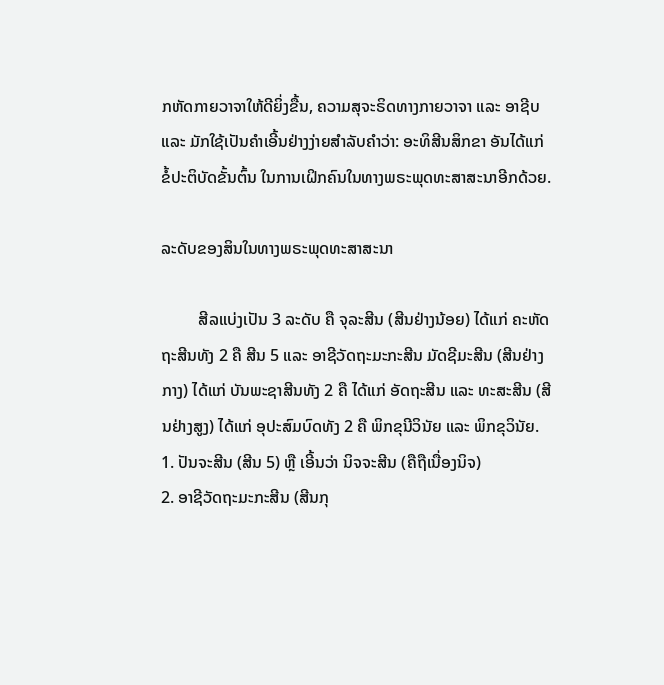ກຫັດກາຍວາຈາໃຫ້ດີຍິ່ງຂື້ນ, ຄວາມສຸຈະຣິດທາງກາຍວາຈາ ແລະ ອາຊີບ ແລະ ມັກໃຊ້ເປັນຄໍາເອີ້ນຢ່າງງ່າຍສໍາລັບຄໍາວ່າ: ອະທິສີນສິກຂາ ອັນໄດ້ແກ່ ຂໍ້ປະຕິບັດຂັ້ນຕົ້ນ ໃນການເຝິກຄົນໃນທາງພຣະພຸດທະສາສະນາອີກດ້ວຍ.

ລະດັບຂອງສິນໃນທາງພຣະພຸດທະສາສະນາ

         ສີລແບ່ງເປັນ 3 ລະດັບ ຄື ຈຸລະສີນ (ສີນຢ່າງນ້ອຍ) ໄດ້ແກ່ ຄະຫັດຖະສີນທັງ 2 ຄື ສີນ 5 ແລະ ອາຊີວັດຖະມະກະສີນ ມັດຊີມະສີນ (ສີນຢ່າງກາງ) ໄດ້ແກ່ ບັນພະຊາສີນທັງ 2 ຄື ໄດ້ແກ່ ອັດຖະສີນ ແລະ ທະສະສີນ (ສີນຢ່າງສູງ) ໄດ້ແກ່ ອຸປະສົມບົດທັງ 2 ຄື ພິກຂຸນີວິນັຍ ແລະ ພິກຂຸວິນັຍ.
1. ປັນຈະສີນ (ສີນ 5) ຫຼື ເອີ້ນວ່າ ນິຈຈະສີນ (ຄືຖືເນື່ອງນິຈ)
2. ອາຊີວັດຖະມະກະສີນ (ສີນກຸ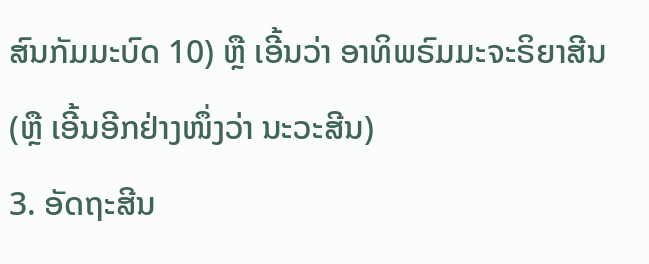ສົນກັມມະບົດ 10) ຫຼື ເອີ້ນວ່າ ອາທິພຣົມມະຈະຣິຍາສີນ (ຫຼື ເອີ້ນອີກຢ່າງໜຶ່ງວ່າ ນະວະສີນ)
3. ອັດຖະສີນ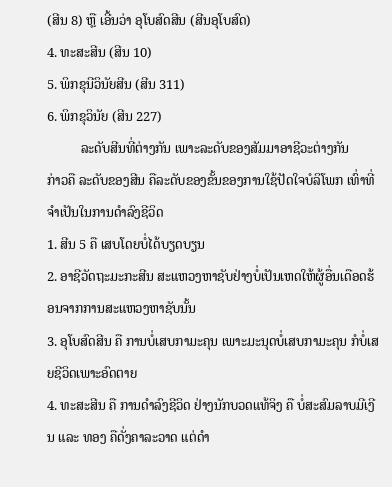(ສີນ 8) ຫຼື ເອີ້ນວ່າ ອຸໂບສົດສີນ (ສີນອຸໂບສົດ)
4. ທະສະສີນ (ສີນ 10)
5. ພິກຂຸນີວິນັຍສີນ (ສີນ 311)
6. ພິກຂຸວິນັຍ (ສີນ 227)
          ລະດັບສີນທີ່ຕ່າງກັນ ເພາະລະດັບຂອງສັມມາອາຊີວະຕ່າງກັນ
ກ່າວຄື ລະດັບຂອງສີນ ຄືລະດັບຂອງຂັ້ນຂອງການໃຊ້ປັດໃຈບໍລິໂພກ ເທົ່າທີ່ຈໍາເປັນໃນການດໍາລົງຊີວິດ
1. ສີນ 5 ຄື ເສບໂດຍບໍ່ໄດ້ບຽດບຽນ
2. ອາຊີວັດຖະມະກະສີນ ສະແຫວງຫາຊັບຢ່າງບໍ່ເປັນເຫດໃຫ້ຜູ້ອື່ນເດືອດຮ້ອນຈາກການສະແຫວງຫາຊັບນັ້ນ
3. ອຸໂບສົດສີນ ຄື ການບໍ່ເສບກາມະຄຸນ ເພາະມະນຸດບໍ່ເສບກາມະຄຸນ ກໍບໍ່ເສຍຊີວິດເພາະອົດຕາຍ
4. ທະສະສີນ ຄື ການດໍາລົງຊີວິດ ຢ່າງນັກບວດແທ້ຈິງ ຄື ບໍ່ສະສົມລາບມີເງີນ ແລະ ທອງ ຄືດັ່ງຄາລະວາດ ແຕ່ດໍາ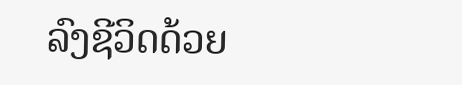ລົງຊີວິດດ້ວຍ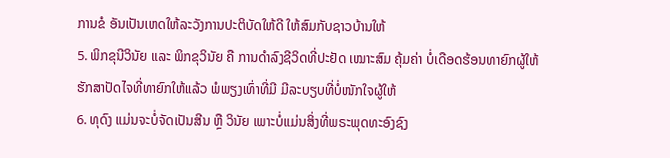ການຂໍ ອັນເປັນເຫດໃຫ້ລະວັງການປະຕິບັດໃຫ້ດີ ໃຫ້ສົມກັບຊາວບ້ານໃຫ້
5. ພິກຂຸນີວິນັຍ ແລະ ພິກຂຸວິນັຍ ຄື ການດໍາລົງຊີວິດທີ່ປະຢັດ ເໝາະສົມ ຄຸ້ມຄ່າ ບໍ່ເດືອດຮ້ອນທາຍົກຜູ້ໃຫ້ ຮັກສາປັດໄຈທີ່ທາຍົກໃຫ້ແລ້ວ ພໍພຽງເທົ່າທີ່ມີ ມີລະບຽບທີ່ບໍ່ໜັກໃຈຜູ້ໃຫ້
6. ທຸດົງ ແມ່ນຈະບໍ່ຈັດເປັນສີນ ຫຼື ວິນັຍ ເພາະບໍ່ແມ່ນສິ່ງທີ່ພຣະພຸດທະອົງຊົງ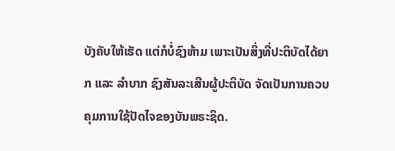ບັງຄັບໃຫ້ເຮັດ ແຕ່ກໍບໍ່ຊົງຫ້າມ ເພາະເປັນສິ່ງທີ່ປະຕິບັດໄດ້ຍາກ ແລະ ລໍາບາກ ຊົງສັນລະເສີນຜູ້ປະຕິບັດ ຈັດເປັນການຄວບຄຸມການໃຊ້ປັດໄຈຂອງບັນພຣະຊິດ.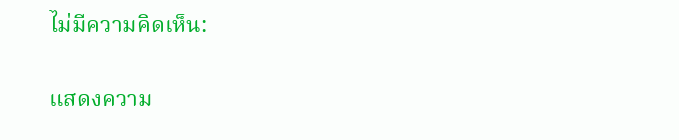ไม่มีความคิดเห็น:

แสดงความ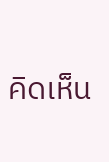คิดเห็น